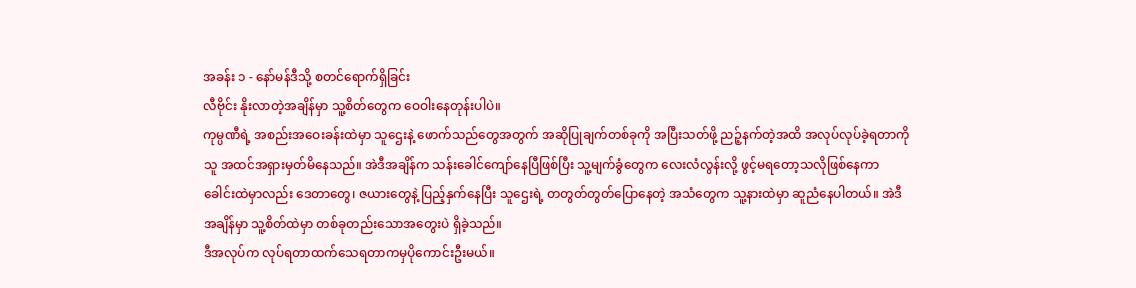အခန်း ၁ - နော်မန်ဒီသို့ စတင်ရောက်ရှိခြင်း
လီဗိုင်း နိုးလာတဲ့အချိန်မှာ သူ့စိတ်တွေက ဝေဝါးနေတုန်းပါပဲ။
ကုမ္ပဏီရဲ့ အစည်းအဝေးခန်းထဲမှာ သူဌေးနဲ့ ဖောက်သည်တွေအတွက် အဆိုပြုချက်တစ်ခုကို အပြီးသတ်ဖို့ ညဉ့်နက်တဲ့အထိ အလုပ်လုပ်ခဲ့ရတာကို သူ အထင်အရှားမှတ်မိနေသည်။ အဲဒီအချိန်က သန်းခေါင်ကျော်နေပြီဖြစ်ပြီး သူ့မျက်ခွံတွေက လေးလံလွန်းလို့ ဖွင့်မရတော့သလိုဖြစ်နေကာ ခေါင်းထဲမှာလည်း ဒေတာတွေ၊ ဇယားတွေနဲ့ ပြည့်နှက်နေပြီး သူဌေးရဲ့ တတွတ်တွတ်ပြောနေတဲ့ အသံတွေက သူ့နားထဲမှာ ဆူညံနေပါတယ်။ အဲဒီအချိန်မှာ သူ့စိတ်ထဲမှာ တစ်ခုတည်းသောအတွေးပဲ ရှိခဲ့သည်။
ဒီအလုပ်က လုပ်ရတာထက်သေရတာကမှပိုကောင်းဦးမယ်။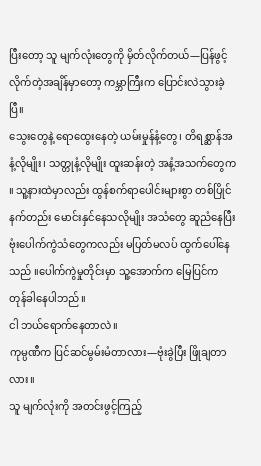ပြီးတော့ သူ မျက်လုံးတွေကို မှိတ်လိုက်တယ်—ပြန်ဖွင့်လိုက်တဲ့အချိန်မှာတော့ ကမ္ဘာကြီးက ပြောင်းလဲသွားခဲ့ပြီ။
သွေးတွေနဲ့ ရောထွေးနေတဲ့ ယမ်းမှုန်နံ့တွေ၊ တိရစ္ဆာန်အနံ့လိုမျိုး၊ သတ္တုနံ့လိုမျိုး ထူးဆန်းတဲ့ အနံ့အသက်တွေက ။ သူ့နားထဲမှာလည်း ထွန်စက်ရာပေါင်းများစွာ တစ်ပြိုင်နက်တည်း မောင်းနှင်နေသလိုမျိုး အသံတွေ ဆူညံနေပြီး ဗုံးပေါက်ကွဲသံတွေကလည်း မပြတ်မလပ် ထွက်ပေါ်နေသည် ။ပေါက်ကွဲမှုတိုင်းမှာ သူ့အောက်က မြေပြင်က တုန်ခါနေပါဘည်။
ငါ ဘယ်ရောက်နေတာလဲ။
ကုမ္ပဏီက ပြင်ဆင်မွမ်းမံတာလား—ဗုံးခွဲပြီး ဖြိုချတာလား။
သူ မျက်လုံးကို အတင်းဖွင့်ကြည့်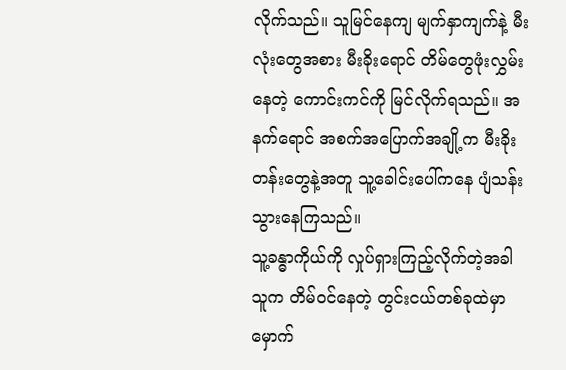လိုက်သည်။ သူမြင်နေကျ မျက်နှာကျက်နဲ့ မီးလုံးတွေအစား မီးခိုးရောင် တိမ်တွေဖုံးလွှမ်းနေတဲ့ ကောင်းကင်ကို မြင်လိုက်ရသည်။ အနက်ရောင် အစက်အပြောက်အချို့က မီးခိုးတန်းတွေနဲ့အတူ သူ့ခေါင်းပေါ်ကနေ ပျံသန်းသွားနေကြသည်။
သူ့ခန္ဓာကိုယ်ကို လှုပ်ရှားကြည့်လိုက်တဲ့အခါ သူက တိမ်ဝင်နေတဲ့ တွင်းငယ်တစ်ခုထဲမှာ မှောက်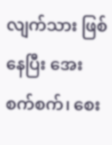လျက်သား ဖြစ်နေပြီး အေးစက်စက်၊ စေး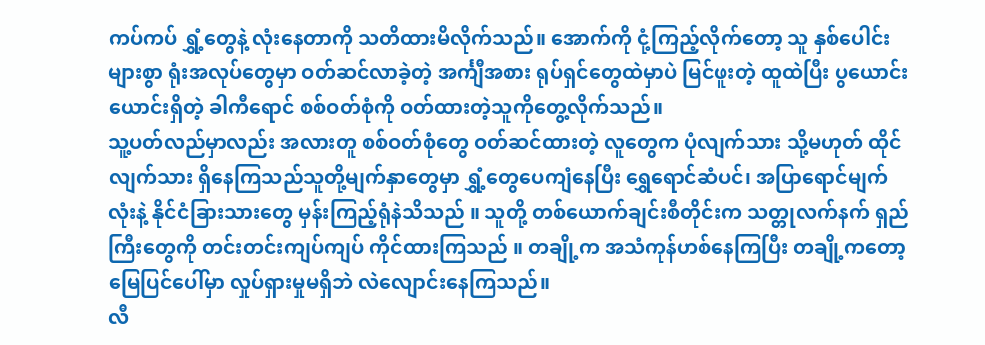ကပ်ကပ် ရွှံ့တွေနဲ့ လုံးနေတာကို သတိထားမိလိုက်သည်။ အောက်ကို ငုံ့ကြည့်လိုက်တော့ သူ နှစ်ပေါင်းများစွာ ရုံးအလုပ်တွေမှာ ဝတ်ဆင်လာခဲ့တဲ့ အင်္ကျီအစား ရုပ်ရှင်တွေထဲမှာပဲ မြင်ဖူးတဲ့ ထူထဲပြီး ပွယောင်းယောင်းရှိတဲ့ ခါကီရောင် စစ်ဝတ်စုံကို ဝတ်ထားတဲ့သူကိုတွေ့လိုက်သည်။
သူ့ပတ်လည်မှာလည်း အလားတူ စစ်ဝတ်စုံတွေ ဝတ်ဆင်ထားတဲ့ လူတွေက ပုံလျက်သား သို့မဟုတ် ထိုင်လျက်သား ရှိနေကြသည်သူတို့မျက်နှာတွေမှာ ရွှံ့တွေပေကျံနေပြီး ရွှေရောင်ဆံပင်၊ အပြာရောင်မျက်လုံးနဲ့ နိုင်ငံခြားသားတွေ မှန်းကြည့်ရုံနဲသိသည် ။ သူတို့ တစ်ယောက်ချင်းစီတိုင်းက သတ္တုလက်နက် ရှည်ကြီးတွေကို တင်းတင်းကျပ်ကျပ် ကိုင်ထားကြသည် ။ တချို့က အသံကုန်ဟစ်နေကြပြီး တချို့ကတော့ မြေပြင်ပေါ်မှာ လှုပ်ရှားမှုမရှိဘဲ လဲလျောင်းနေကြသည်။
လီ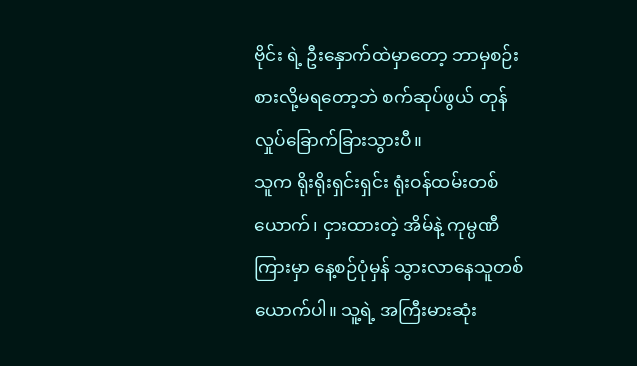ဗိုင်း ရဲ့ ဦးနှောက်ထဲမှာတော့ ဘာမှစဉ်းစားလို့မရတော့ဘဲ စက်ဆုပ်ဖွယ် တုန်လှုပ်ခြောက်ခြားသွားပီ။
သူက ရိုးရိုးရှင်းရှင်း ရုံးဝန်ထမ်းတစ်ယောက်၊ ငှားထားတဲ့ အိမ်နဲ့ ကုမ္ပဏီကြားမှာ နေ့စဉ်ပုံမှန် သွားလာနေသူတစ်ယောက်ပါ။ သူ့ရဲ့ အကြီးမားဆုံး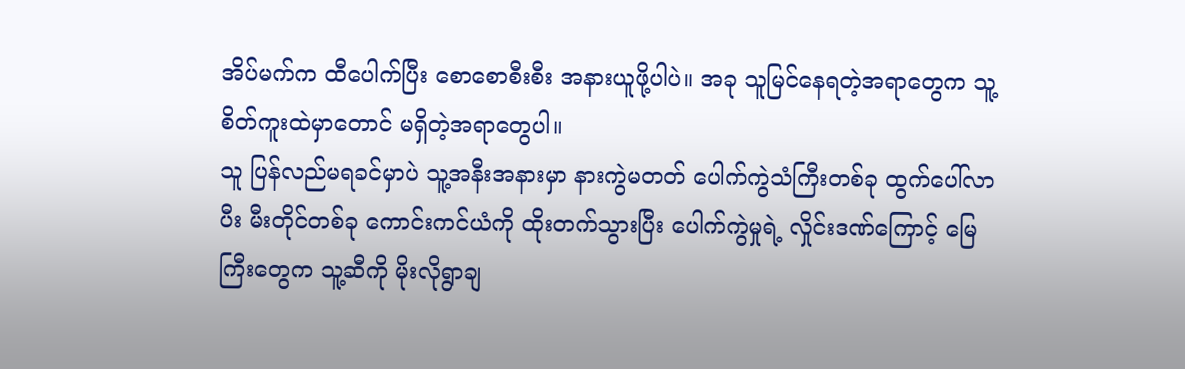အိပ်မက်က ထီပေါက်ပြီး စောစောစီးစီး အနားယူဖို့ပါပဲ။ အခု သူမြင်နေရတဲ့အရာတွေက သူ့စိတ်ကူးထဲမှာတောင် မရှိတဲ့အရာတွေပါ။
သူ ပြန်လည်မရခင်မှာပဲ သူ့အနီးအနားမှာ နားကွဲမတတ် ပေါက်ကွဲသံကြီးတစ်ခု ထွက်ပေါ်လာပီး မီးတိုင်တစ်ခု ကောင်းကင်ယံကို ထိုးတက်သွားပြီး ပေါက်ကွဲမှုရဲ့ လှိုင်းဒဏ်ကြောင့် မြေကြီးတွေက သူ့ဆီကို မိုးလိုရွာချ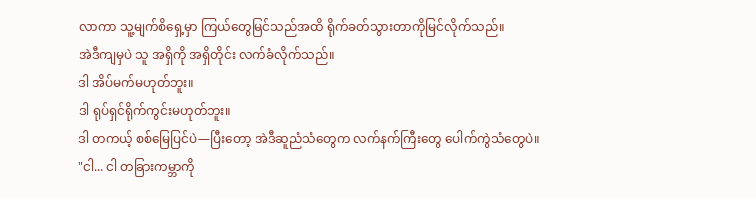လာကာ သူ့မျက်စိရှေ့မှာ ကြယ်တွေမြင်သည်အထိ ရိုက်ခတ်သွားတာကိုမြင်လိုက်သည်။
အဲဒီကျမှပဲ သူ အရှိကို အရှိတိုင်း လက်ခံလိုက်သည်။
ဒါ အိပ်မက်မဟုတ်ဘူး။
ဒါ ရုပ်ရှင်ရိုက်ကွင်းမဟုတ်ဘူး။
ဒါ တကယ့် စစ်မြေပြင်ပဲ—ပြီးတော့ အဲဒီဆူညံသံတွေက လက်နက်ကြီးတွေ ပေါက်ကွဲသံတွေပဲ။
"ငါ... ငါ တခြားကမ္ဘာကို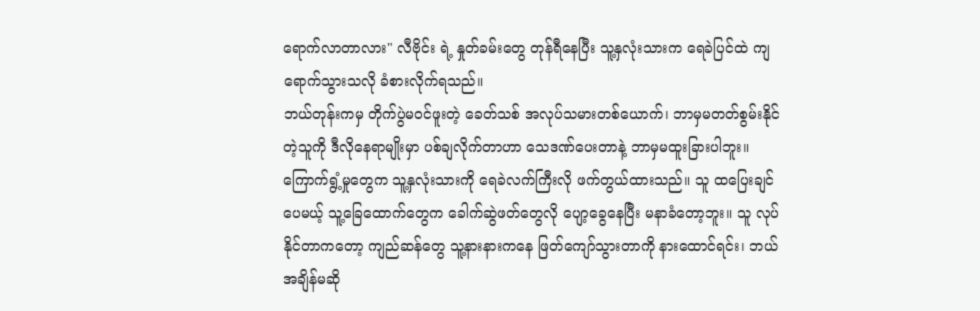ရောက်လာတာလား" လီဗိုင်း ရဲ့ နှုတ်ခမ်းတွေ တုန်ရီနေပြီး သူ့နှလုံးသားက ရေခဲပြင်ထဲ ကျရောက်သွားသလို ခံစားလိုက်ရသည်။
ဘယ်တုန်းကမှ တိုက်ပွဲမဝင်ဖူးတဲ့ ခေတ်သစ် အလုပ်သမားတစ်ယောက်၊ ဘာမှမတတ်စွမ်းနိုင်တဲ့သူကို ဒီလိုနေရာမျိုးမှာ ပစ်ချလိုက်တာဟာ သေဒဏ်ပေးတာနဲ့ ဘာမှမထူးခြားပါဘူး။
ကြောက်ရွံ့မှုတွေက သူ့နှလုံးသားကို ရေခဲလက်ကြီးလို ဖက်တွယ်ထားသည်။ သူ ထပြေးချင်ပေမယ့် သူ့ခြေထောက်တွေက ခေါက်ဆွဲဖတ်တွေလို ပျော့ခွေနေပြီး မနာခံတော့ဘူး။ သူ လုပ်နိုင်တာကတော့ ကျည်ဆန်တွေ သူ့နားနားကနေ ဖြတ်ကျော်သွားတာကို နားထောင်ရင်း၊ ဘယ်အချိန်မဆို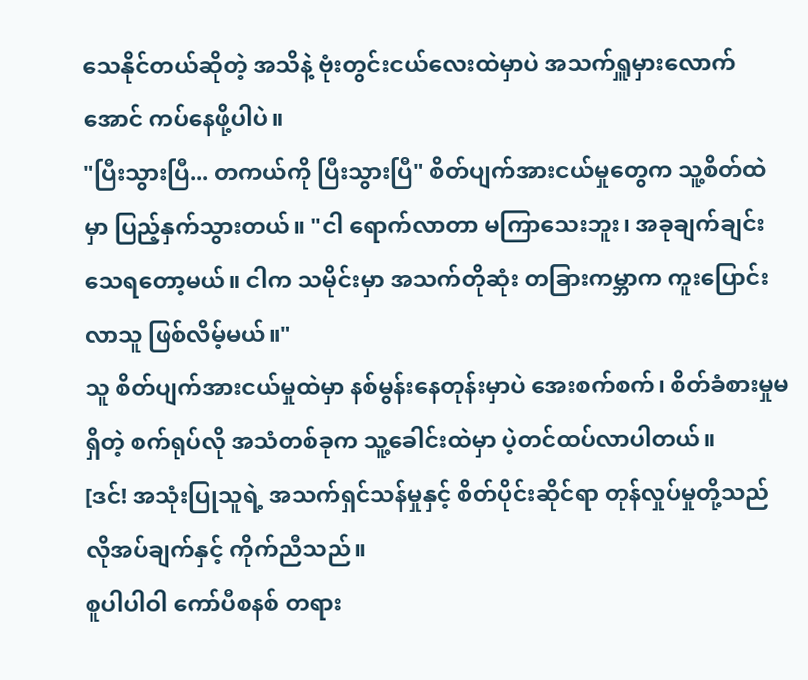သေနိုင်တယ်ဆိုတဲ့ အသိနဲ့ ဗုံးတွင်းငယ်လေးထဲမှာပဲ အသက်ရှူမှားလောက်အောင် ကပ်နေဖို့ပါပဲ။
"ပြီးသွားပြီ... တကယ်ကို ပြီးသွားပြီ" စိတ်ပျက်အားငယ်မှုတွေက သူ့စိတ်ထဲမှာ ပြည့်နှက်သွားတယ်။ "ငါ ရောက်လာတာ မကြာသေးဘူး၊ အခုချက်ချင်း သေရတော့မယ်။ ငါက သမိုင်းမှာ အသက်တိုဆုံး တခြားကမ္ဘာက ကူးပြောင်းလာသူ ဖြစ်လိမ့်မယ်။"
သူ စိတ်ပျက်အားငယ်မှုထဲမှာ နစ်မွန်းနေတုန်းမှာပဲ အေးစက်စက်၊ စိတ်ခံစားမှုမရှိတဲ့ စက်ရုပ်လို အသံတစ်ခုက သူ့ခေါင်းထဲမှာ ပဲ့တင်ထပ်လာပါတယ်။
[ဒင်! အသုံးပြုသူရဲ့ အသက်ရှင်သန်မှုနှင့် စိတ်ပိုင်းဆိုင်ရာ တုန်လှုပ်မှုတို့သည် လိုအပ်ချက်နှင့် ကိုက်ညီသည်။
စူပါပါဝါ ကော်ပီစနစ် တရား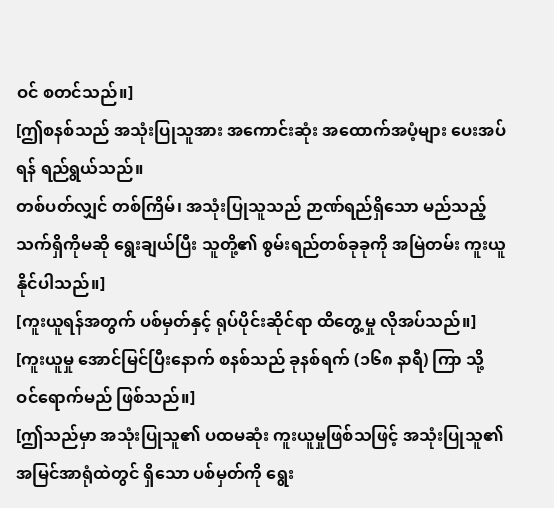ဝင် စတင်သည်။]
[ဤစနစ်သည် အသုံးပြုသူအား အကောင်းဆုံး အထောက်အပံ့များ ပေးအပ်ရန် ရည်ရွယ်သည်။
တစ်ပတ်လျှင် တစ်ကြိမ်၊ အသုံးပြုသူသည် ဉာဏ်ရည်ရှိသော မည်သည့်သက်ရှိကိုမဆို ရွေးချယ်ပြီး သူတို့၏ စွမ်းရည်တစ်ခုခုကို အမြဲတမ်း ကူးယူနိုင်ပါသည်။]
[ကူးယူရန်အတွက် ပစ်မှတ်နှင့် ရုပ်ပိုင်းဆိုင်ရာ ထိတွေ့မှု လိုအပ်သည်။]
[ကူးယူမှု အောင်မြင်ပြီးနောက် စနစ်သည် ခုနစ်ရက် (၁၆၈ နာရီ) ကြာ သို့ ဝင်ရောက်မည် ဖြစ်သည်။]
[ဤသည်မှာ အသုံးပြုသူ၏ ပထမဆုံး ကူးယူမှုဖြစ်သဖြင့် အသုံးပြုသူ၏ အမြင်အာရုံထဲတွင် ရှိသော ပစ်မှတ်ကို ရွေး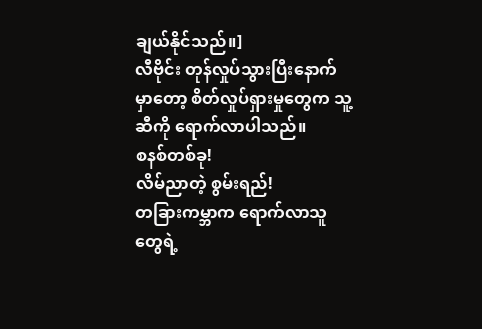ချယ်နိုင်သည်။]
လီဗိုင်း တုန်လှုပ်သွားပြီးနောက်မှာတော့ စိတ်လှုပ်ရှားမှုတွေက သူ့ဆီကို ရောက်လာပါသည်။
စနစ်တစ်ခု!
လိမ်ညာတဲ့ စွမ်းရည်!
တခြားကမ္ဘာက ရောက်လာသူတွေရဲ့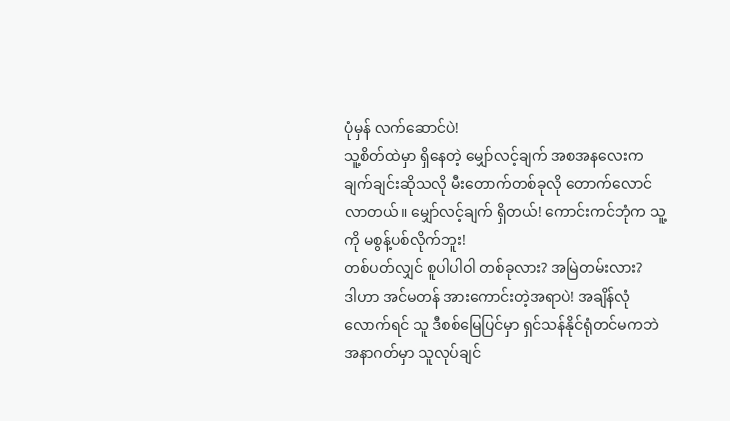ပုံမှန် လက်ဆောင်ပဲ!
သူ့စိတ်ထဲမှာ ရှိနေတဲ့ မျှော်လင့်ချက် အစအနလေးက ချက်ချင်းဆိုသလို မီးတောက်တစ်ခုလို တောက်လောင်လာတယ်။ မျှော်လင့်ချက် ရှိတယ်! ကောင်းကင်ဘုံက သူ့ကို မစွန့်ပစ်လိုက်ဘူး!
တစ်ပတ်လျှင် စူပါပါဝါ တစ်ခုလား? အမြဲတမ်းလား?
ဒါဟာ အင်မတန် အားကောင်းတဲ့အရာပဲ! အချိန်လုံလောက်ရင် သူ ဒီစစ်မြေပြင်မှာ ရှင်သန်နိုင်ရုံတင်မကဘဲ အနာဂတ်မှာ သူလုပ်ချင်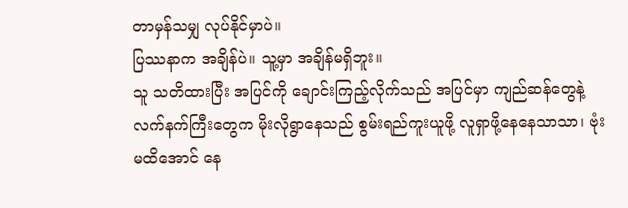တာမှန်သမျှ လုပ်နိုင်မှာပဲ။
ပြဿနာက အချိန်ပဲ။ သူ့မှာ အချိန်မရှိဘူး။
သူ သတိထားပြီး အပြင်ကို ချောင်းကြည့်လိုက်သည် အပြင်မှာ ကျည်ဆန်တွေနဲ့ လက်နက်ကြီးတွေက မိုးလိုရွာနေသည် စွမ်းရည်ကူးယူဖို့ လူရှာဖို့နေနေသာသာ၊ ဗုံးမထိအောင် နေ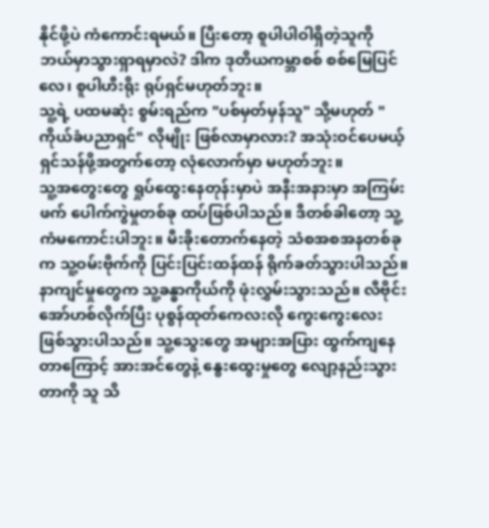နိုင်ဖို့ပဲ ကံကောင်းရမယ်။ ပြီးတော့ စူပါပါဝါရှိတဲ့သူကို ဘယ်မှာသွားရှာရမှာလဲ? ဒါက ဒုတိယကမ္ဘာစစ် စစ်မြေပြင်လေ၊ စူပါဟီးရိုး ရုပ်ရှင်မဟုတ်ဘူး။
သူ့ရဲ့ ပထမဆုံး စွမ်းရည်က "ပစ်မှတ်မှန်သူ" သို့မဟုတ် "ကိုယ်ခံပညာရှင်" လိုမျိုး ဖြစ်လာမှာလား? အသုံးဝင်ပေမယ့် ရှင်သန်ဖို့အတွက်တော့ လုံလောက်မှာ မဟုတ်ဘူး။
သူ့အတွေးတွေ ရှုပ်ထွေးနေတုန်းမှာပဲ အနီးအနားမှာ အကြမ်းဖက် ပေါက်ကွဲမှုတစ်ခု ထပ်ဖြစ်ပါသည်။ ဒီတစ်ခါတော့ သူ့ကံမကောင်းပါဘူး။ မီးခိုးတောက်နေတဲ့ သံစအစအနတစ်ခုက သူ့ဝမ်းဗိုက်ကို ပြင်းပြင်းထန်ထန် ရိုက်ခတ်သွားပါသည်။
နာကျင်မှုတွေက သူ့ခန္ဓာကိုယ်ကို ဖုံးလွှမ်းသွားသည်။ လီဗိုင်း အော်ဟစ်လိုက်ပြီး ပုစွန်ထုတ်ကေလးလို ကွေးကွေးလေး ဖြစ်သွားပါသည်။ သူ့သွေးတွေ အများအပြား ထွက်ကျနေတာကြောင့် အားအင်တွေနဲ့ နွေးထွေးမှုတွေ လျော့နည်းသွားတာကို သူ သိ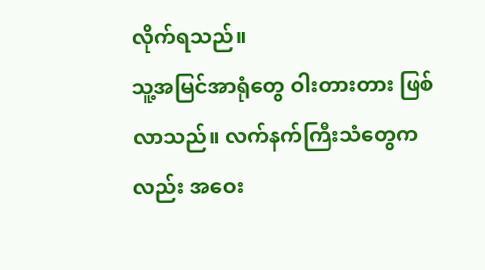လိုက်ရသည်။
သူ့အမြင်အာရုံတွေ ဝါးတားတား ဖြစ်လာသည်။ လက်နက်ကြီးသံတွေကလည်း အဝေး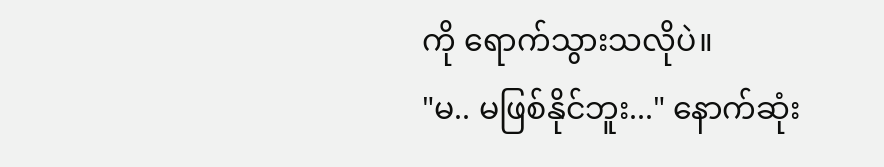ကို ရောက်သွားသလိုပဲ။
"မ.. မဖြစ်နိုင်ဘူး..." နောက်ဆုံး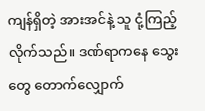ကျန်ရှိတဲ့ အားအင်နဲ့ သူ ငုံ့ကြည့်လိုက်သည်။ ဒဏ်ရာကနေ သွေးတွေ တောက်လျှောက်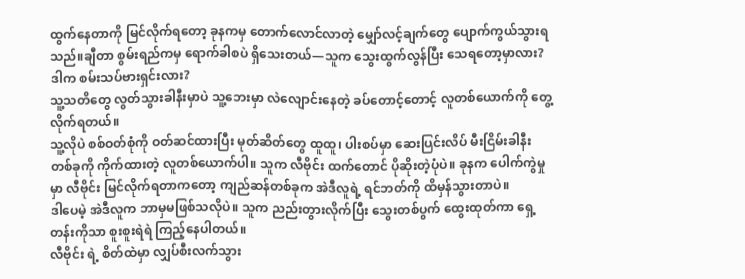ထွက်နေတာကို မြင်လိုက်ရတော့ ခုနကမှ တောက်လောင်လာတဲ့ မျှော်လင့်ချက်တွေ ပျောက်ကွယ်သွားရသည်။ချီတာ စွမ်းရည်ကမှ ရောက်ခါစပဲ ရှိသေးတယ်—သူက သွေးထွက်လွန်ပြီး သေရတော့မှာလား?
ဒါက စမ်းသပ်ဗားရှင်းလား?
သူ့သတိတွေ လွတ်သွားခါနီးမှာပဲ သူ့ဘေးမှာ လဲလျောင်းနေတဲ့ ခပ်တောင့်တောင့် လူတစ်ယောက်ကို တွေ့လိုက်ရတယ်။
သူ့လိုပဲ စစ်ဝတ်စုံကို ဝတ်ဆင်ထားပြီး မုတ်ဆိတ်တွေ ထူထူ၊ ပါးစပ်မှာ ဆေးပြင်းလိပ် မီးငြိမ်းခါနီး တစ်ခုကို ကိုက်ထားတဲ့ လူတစ်ယောက်ပါ။ သူက လီဗိုင်း ထက်တောင် ပိုဆိုးတဲ့ပုံပဲ။ ခုနက ပေါက်ကွဲမှုမှာ လီဗိုင်း မြင်လိုက်ရတာကတော့ ကျည်ဆန်တစ်ခုက အဲဒီလူရဲ့ ရင်ဘတ်ကို ထိမှန်သွားတာပဲ။
ဒါပေမဲ့ အဲဒီလူက ဘာမှမဖြစ်သလိုပဲ။ သူက ညည်းတွားလိုက်ပြီး သွေးတစ်ပွက် ထွေးထုတ်ကာ ရှေ့တန်းကိုသာ စူးစူးရဲရဲ ကြည့်နေပါတယ်။
လီဗိုင်း ရဲ့ စိတ်ထဲမှာ လျှပ်စီးလက်သွား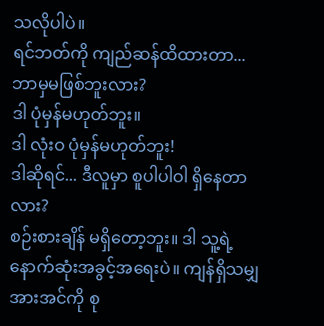သလိုပါပဲ။
ရင်ဘတ်ကို ကျည်ဆန်ထိထားတာ... ဘာမှမဖြစ်ဘူးလား?
ဒါ ပုံမှန်မဟုတ်ဘူး။
ဒါ လုံးဝ ပုံမှန်မဟုတ်ဘူး!
ဒါဆိုရင်... ဒီလူမှာ စူပါပါဝါ ရှိနေတာလား?
စဉ်းစားချိန် မရှိတော့ဘူး။ ဒါ သူ့ရဲ့ နောက်ဆုံးအခွင့်အရေးပဲ။ ကျန်ရှိသမျှ အားအင်ကို စု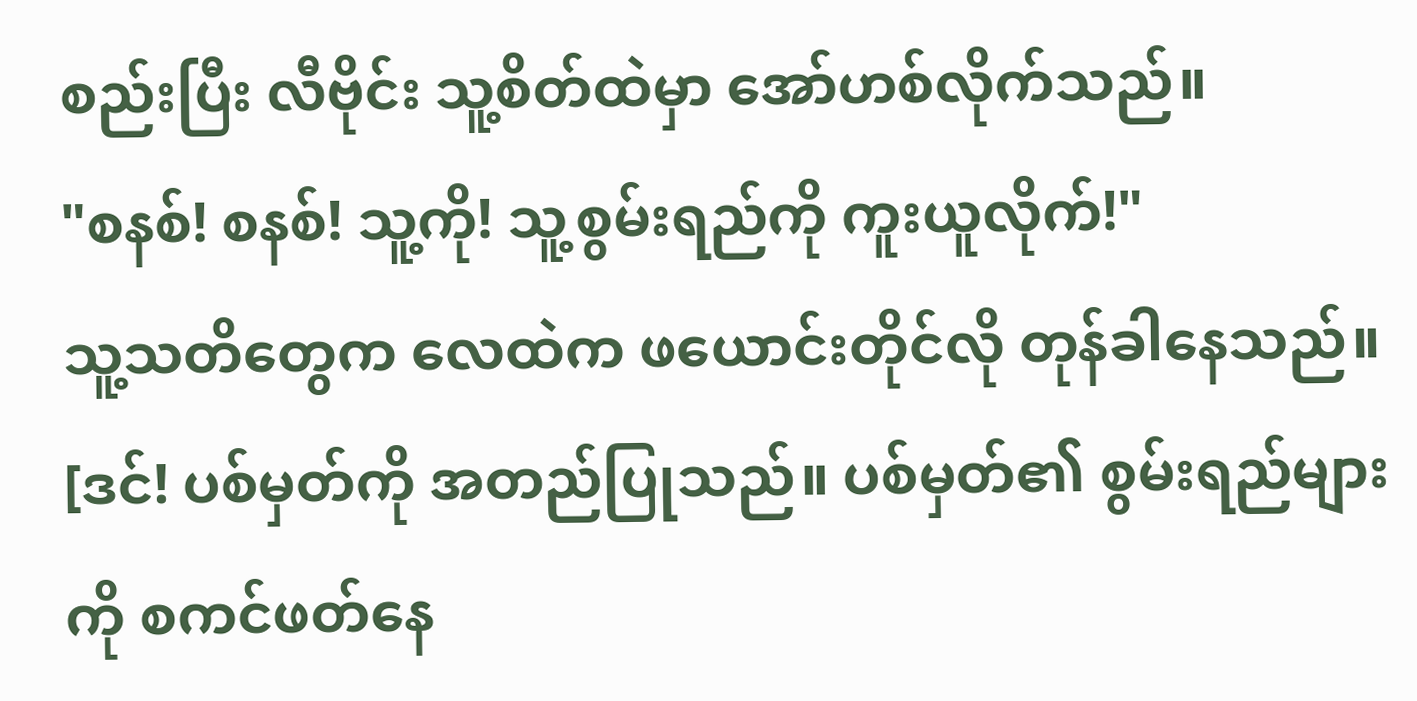စည်းပြီး လီဗိုင်း သူ့စိတ်ထဲမှာ အော်ဟစ်လိုက်သည်။
"စနစ်! စနစ်! သူ့ကို! သူ့စွမ်းရည်ကို ကူးယူလိုက်!"
သူ့သတိတွေက လေထဲက ဖယောင်းတိုင်လို တုန်ခါနေသည်။
[ဒင်! ပစ်မှတ်ကို အတည်ပြုသည်။ ပစ်မှတ်၏ စွမ်းရည်များကို စကင်ဖတ်နေ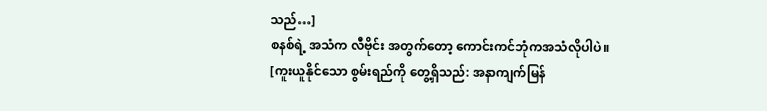သည်…]
စနစ်ရဲ့ အသံက လီဗိုင်း အတွက်တော့ ကောင်းကင်ဘုံကအသံလိုပါပဲ။
[ကူးယူနိုင်သော စွမ်းရည်ကို တွေ့ရှိသည်: အနာကျက်မြန်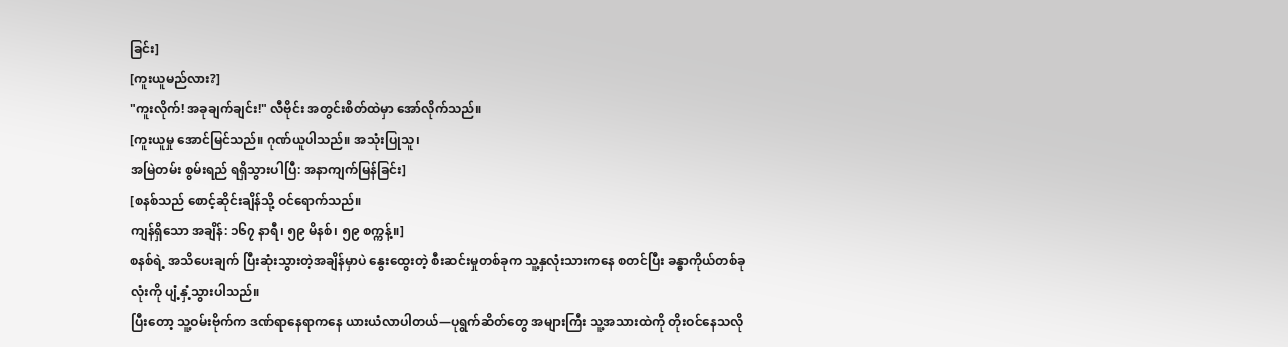ခြင်း]
[ကူးယူမည်လား?]
"ကူးလိုက်! အခုချက်ချင်း!" လီဗိုင်း အတွင်းစိတ်ထဲမှာ အော်လိုက်သည်။
[ကူးယူမှု အောင်မြင်သည်။ ဂုဏ်ယူပါသည်။ အသုံးပြုသူ၊
အမြဲတမ်း စွမ်းရည် ရရှိသွားပါပြီ: အနာကျက်မြန်ခြင်း]
[စနစ်သည် စောင့်ဆိုင်းချိန်သို့ ဝင်ရောက်သည်။
ကျန်ရှိသော အချိန်: ၁၆၇ နာရီ၊ ၅၉ မိနစ်၊ ၅၉ စက္ကန့်။]
စနစ်ရဲ့ အသိပေးချက် ပြီးဆုံးသွားတဲ့အချိန်မှာပဲ နွေးထွေးတဲ့ စီးဆင်းမှုတစ်ခုက သူ့နှလုံးသားကနေ စတင်ပြီး ခန္ဓာကိုယ်တစ်ခုလုံးကို ပျံ့နှံ့သွားပါသည်။
ပြီးတော့ သူ့ဝမ်းဗိုက်က ဒဏ်ရာနေရာကနေ ယားယံလာပါတယ်—ပုရွက်ဆိတ်တွေ အများကြီး သူ့အသားထဲကို တိုးဝင်နေသလို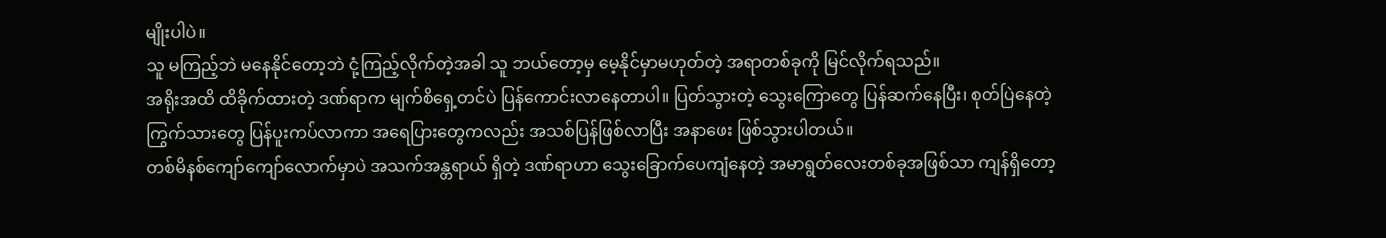မျိုးပါပဲ။
သူ မကြည့်ဘဲ မနေနိုင်တော့ဘဲ ငုံ့ကြည့်လိုက်တဲ့အခါ သူ ဘယ်တော့မှ မေ့နိုင်မှာမဟုတ်တဲ့ အရာတစ်ခုကို မြင်လိုက်ရသည်။
အရိုးအထိ ထိခိုက်ထားတဲ့ ဒဏ်ရာက မျက်စိရှေ့တင်ပဲ ပြန်ကောင်းလာနေတာပါ။ ပြတ်သွားတဲ့ သွေးကြောတွေ ပြန်ဆက်နေပြီး၊ စုတ်ပြဲနေတဲ့ ကြွက်သားတွေ ပြန်ပူးကပ်လာကာ အရေပြားတွေကလည်း အသစ်ပြန်ဖြစ်လာပြီး အနာဖေး ဖြစ်သွားပါတယ်။
တစ်မိနစ်ကျော်ကျော်လောက်မှာပဲ အသက်အန္တရာယ် ရှိတဲ့ ဒဏ်ရာဟာ သွေးခြောက်ပေကျံနေတဲ့ အမာရွတ်လေးတစ်ခုအဖြစ်သာ ကျန်ရှိတော့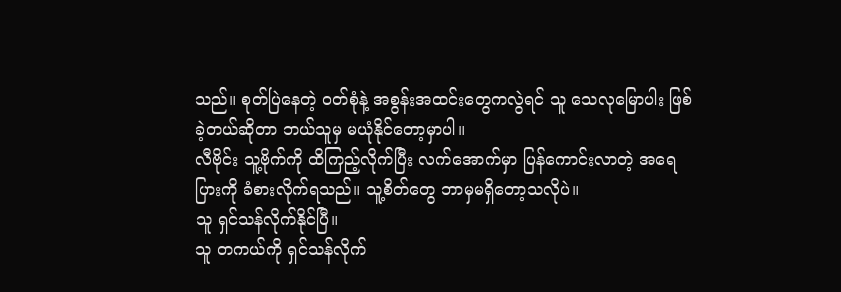သည်။ စုတ်ပြဲနေတဲ့ ဝတ်စုံနဲ့ အစွန်းအထင်းတွေကလွဲရင် သူ သေလုမြောပါး ဖြစ်ခဲ့တယ်ဆိုတာ ဘယ်သူမှ မယုံနိုင်တော့မှာပါ။
လီဗိုင်း သူ့ဗိုက်ကို ထိကြည့်လိုက်ပြီး လက်အောက်မှာ ပြန်ကောင်းလာတဲ့ အရေပြားကို ခံစားလိုက်ရသည်။ သူ့စိတ်တွေ ဘာမှမရှိတော့သလိုပဲ။
သူ ရှင်သန်လိုက်နိုင်ပြီ။
သူ တကယ်ကို ရှင်သန်လိုက်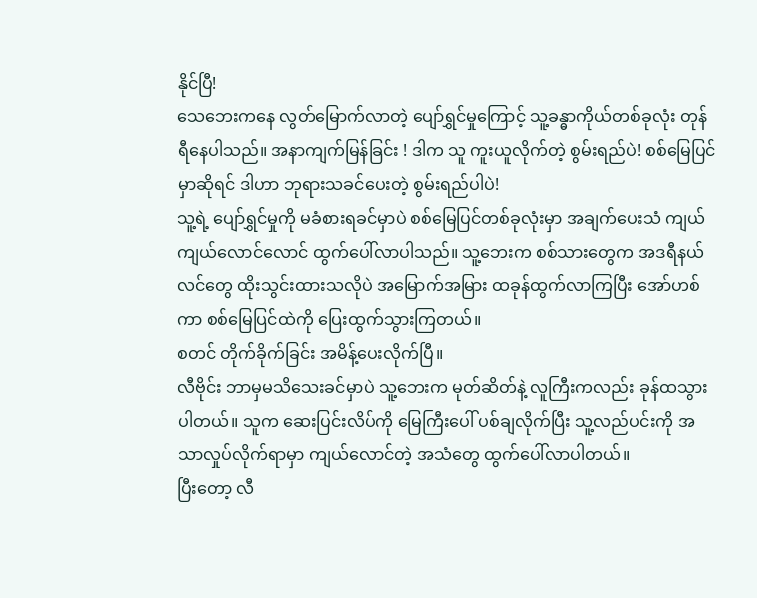နိုင်ပြီ!
သေဘေးကနေ လွတ်မြောက်လာတဲ့ ပျော်ရွှင်မှုကြောင့် သူ့ခန္ဓာကိုယ်တစ်ခုလုံး တုန်ရီနေပါသည်။ အနာကျက်မြန်ခြင်း ! ဒါက သူ ကူးယူလိုက်တဲ့ စွမ်းရည်ပဲ! စစ်မြေပြင်မှာဆိုရင် ဒါဟာ ဘုရားသခင်ပေးတဲ့ စွမ်းရည်ပါပဲ!
သူ့ရဲ့ ပျော်ရွှင်မှုကို မခံစားရခင်မှာပဲ စစ်မြေပြင်တစ်ခုလုံးမှာ အချက်ပေးသံ ကျယ်ကျယ်လောင်လောင် ထွက်ပေါ်လာပါသည်။ သူ့ဘေးက စစ်သားတွေက အဒရီနယ်လင်တွေ ထိုးသွင်းထားသလိုပဲ အမြောက်အမြား ထခုန်ထွက်လာကြပြီး အော်ဟစ်ကာ စစ်မြေပြင်ထဲကို ပြေးထွက်သွားကြတယ်။
စတင် တိုက်ခိုက်ခြင်း အမိန့်ပေးလိုက်ပြီ။
လီဗိုင်း ဘာမှမသိသေးခင်မှာပဲ သူ့ဘေးက မုတ်ဆိတ်နဲ့ လူကြီးကလည်း ခုန်ထသွားပါတယ်။ သူက ဆေးပြင်းလိပ်ကို မြေကြီးပေါ် ပစ်ချလိုက်ပြီး သူ့လည်ပင်းကို အသာလှုပ်လိုက်ရာမှာ ကျယ်လောင်တဲ့ အသံတွေ ထွက်ပေါ်လာပါတယ်။
ပြီးတော့ လီ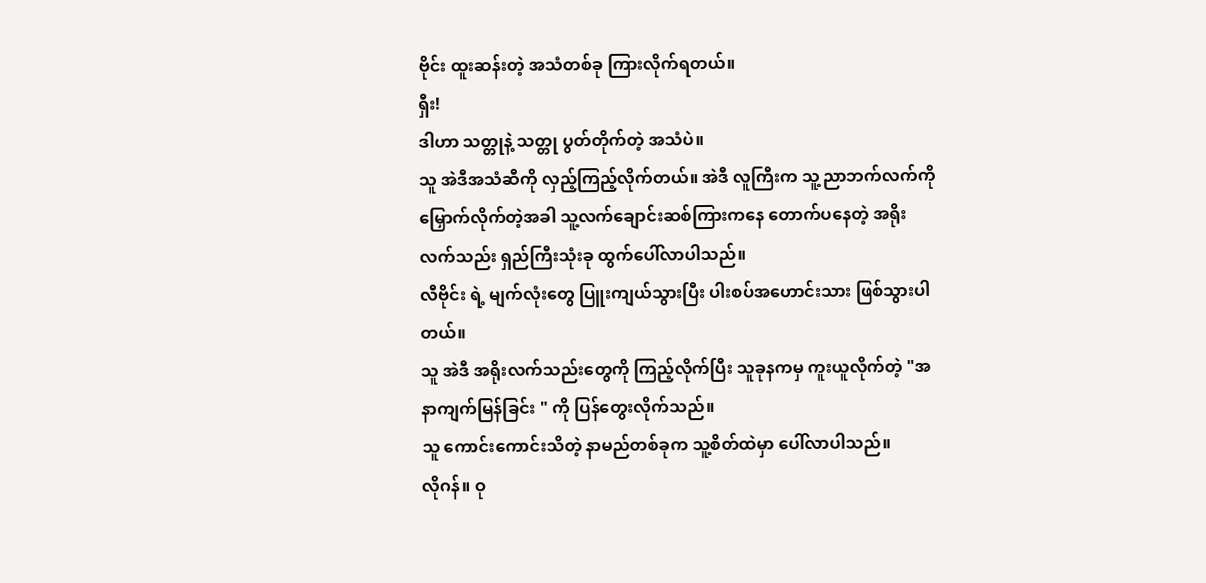ဗိုင်း ထူးဆန်းတဲ့ အသံတစ်ခု ကြားလိုက်ရတယ်။
ရှီး!
ဒါဟာ သတ္တုနဲ့ သတ္တု ပွတ်တိုက်တဲ့ အသံပဲ။
သူ အဲဒီအသံဆီကို လှည့်ကြည့်လိုက်တယ်။ အဲဒီ လူကြီးက သူ့ညာဘက်လက်ကို မြှောက်လိုက်တဲ့အခါ သူ့လက်ချောင်းဆစ်ကြားကနေ တောက်ပနေတဲ့ အရိုးလက်သည်း ရှည်ကြီးသုံးခု ထွက်ပေါ်လာပါသည်။
လီဗိုင်း ရဲ့ မျက်လုံးတွေ ပြူးကျယ်သွားပြီး ပါးစပ်အဟောင်းသား ဖြစ်သွားပါတယ်။
သူ အဲဒီ အရိုးလက်သည်းတွေကို ကြည့်လိုက်ပြီး သူခုနကမှ ကူးယူလိုက်တဲ့ "အနာကျက်မြန်ခြင်း " ကို ပြန်တွေးလိုက်သည်။
သူ ကောင်းကောင်းသိတဲ့ နာမည်တစ်ခုက သူ့စိတ်ထဲမှာ ပေါ်လာပါသည်။
လိုဂန်။ ဝု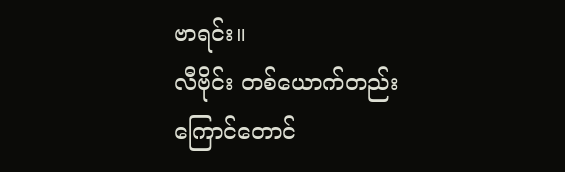ဗာရင်း။
လီဗိုင်း တစ်ယောက်တည်း ကြောင်တောင်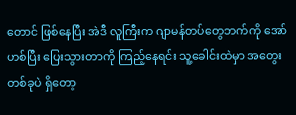တောင် ဖြစ်နေပြီး အဲဒီ လူကြီးက ဂျာမန်တပ်တွေဘက်ကို အော်ဟစ်ပြီး ပြေးသွားတာကို ကြည့်နေရင်း သူ့ခေါင်းထဲမှာ အတွေးတစ်ခုပဲ ရှိတော့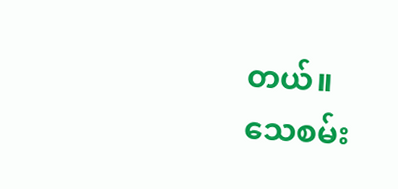တယ်။
သေစမ်း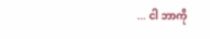... ငါ ဘာကို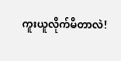ကူးယူလိုက်မိတာလဲ!